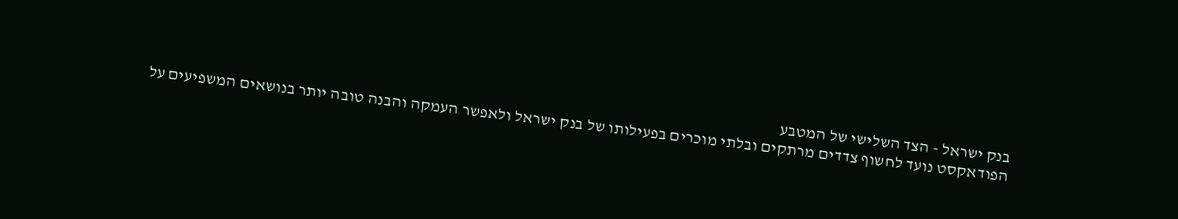בנק ישראל - הצד השלישי של המטבע
הפודאקסט נועד לחשוף צדדים מרתקים ובלתי מוכרים בפעילותו של בנק ישראל ולאפשר העמקה והבנה טובה יותר בנושאים המשפיעים על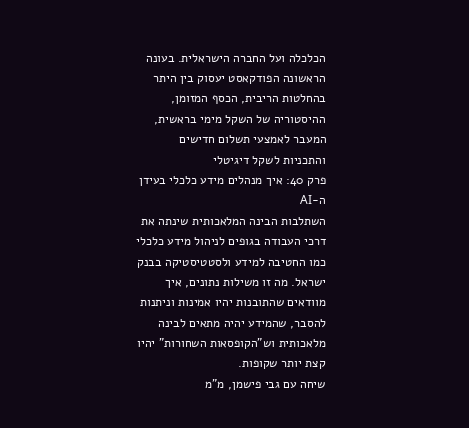הכלכלה ועל החברה הישראלית. בעונה הראשונה הפודקאסט יעסוק בין היתר בהחלטות הריבית, הכסף המזומן, ההיסטוריה של השקל מימי בראשית, המעבר לאמצעי תשלום חדישים והתכניות לשקל דיגיטלי
פרק 40: איך מנהלים מידע כלכלי בעידן ה-AI
השתלבות הבינה המלאכותית שינתה את דרכי העבודה בגופים לניהול מידע כלכלי כמו החטיבה למידע ולסטטיסטיקה בבנק ישראל. מה זו משילות נתונים, איך מוודאים שהתובנות יהיו אמינות וניתנות להסבר, שהמידע יהיה מתאים לבינה מלאכותית וש"הקופסאות השחורות" יהיו קצת יותר שקופות.
שיחה עם גבי פישמן, מ"מ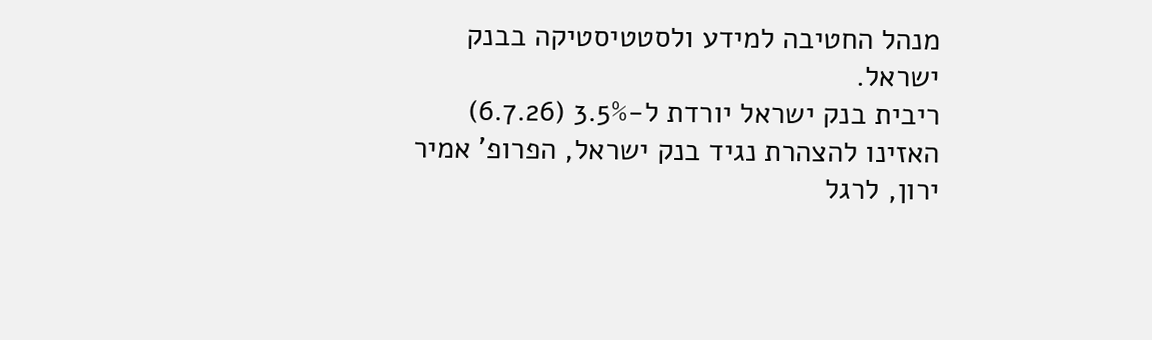מנהל החטיבה למידע ולסטטיסטיקה בבנק ישראל.
ריבית בנק ישראל יורדת ל-3.5% (6.7.26)
האזינו להצהרת נגיד בנק ישראל, הפרופ' אמיר ירון, לרגל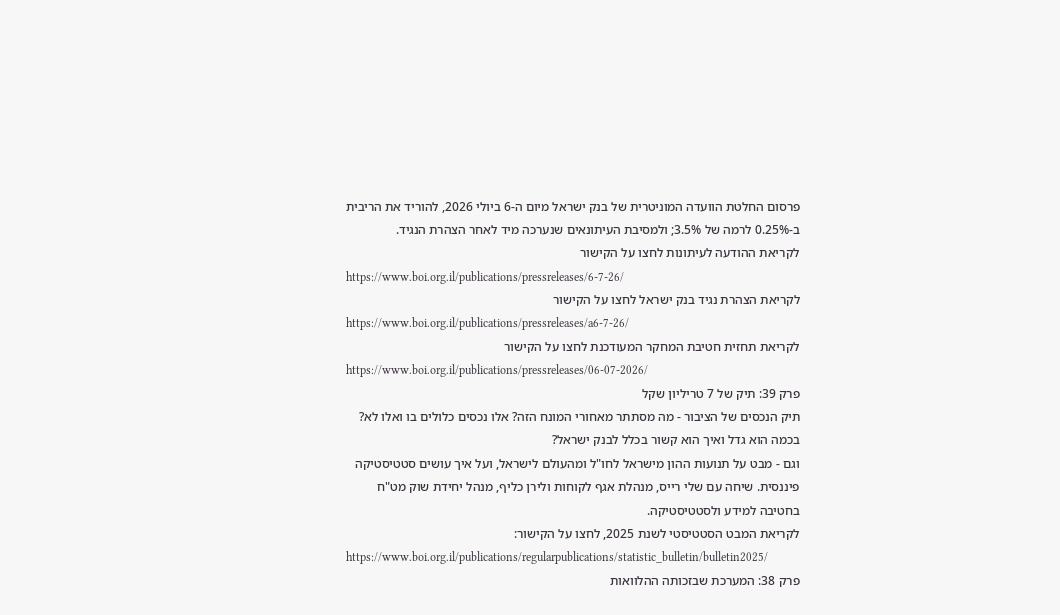פרסום החלטת הוועדה המוניטרית של בנק ישראל מיום ה-6 ביולי 2026, להוריד את הריבית ב-0.25% לרמה של 3.5%; ולמסיבת העיתונאים שנערכה מיד לאחר הצהרת הנגיד.
לקריאת ההודעה לעיתונות לחצו על הקישור
https://www.boi.org.il/publications/pressreleases/6-7-26/
לקריאת הצהרת נגיד בנק ישראל לחצו על הקישור
https://www.boi.org.il/publications/pressreleases/a6-7-26/
לקריאת תחזית חטיבת המחקר המעודכנת לחצו על הקישור
https://www.boi.org.il/publications/pressreleases/06-07-2026/
פרק 39: תיק של 7 טריליון שקל
תיק הנכסים של הציבור - מה מסתתר מאחורי המונח הזה? אלו נכסים כלולים בו ואלו לא? בכמה הוא גדל ואיך הוא קשור בכלל לבנק ישראל?
וגם - מבט על תנועות ההון מישראל לחו"ל ומהעולם לישראל, ועל איך עושים סטטיסטיקה פיננסית. שיחה עם שלי רייס, מנהלת אגף לקוחות ולירן כליף, מנהל יחידת שוק מט"ח בחטיבה למידע ולסטטיסטיקה.
לקריאת המבט הסטטיסטי לשנת 2025, לחצו על הקישור:
https://www.boi.org.il/publications/regularpublications/statistic_bulletin/bulletin2025/
פרק 38: המערכת שבזכותה ההלוואות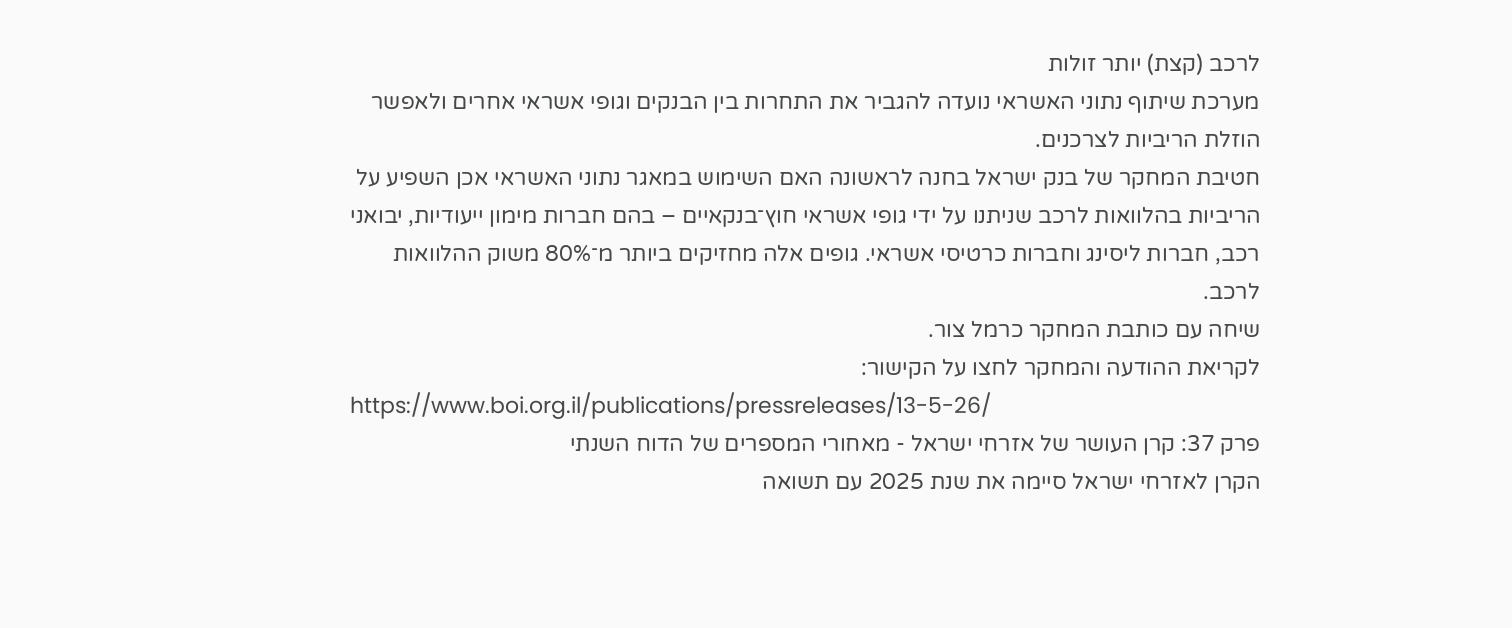לרכב (קצת) יותר זולות
מערכת שיתוף נתוני האשראי נועדה להגביר את התחרות בין הבנקים וגופי אשראי אחרים ולאפשר הוזלת הריביות לצרכנים.
חטיבת המחקר של בנק ישראל בחנה לראשונה האם השימוש במאגר נתוני האשראי אכן השפיע על הריביות בהלוואות לרכב שניתנו על ידי גופי אשראי חוץ־בנקאיים – בהם חברות מימון ייעודיות, יבואני רכב, חברות ליסינג וחברות כרטיסי אשראי. גופים אלה מחזיקים ביותר מ־80% משוק ההלוואות לרכב.
שיחה עם כותבת המחקר כרמל צור.
לקריאת ההודעה והמחקר לחצו על הקישור:
https://www.boi.org.il/publications/pressreleases/13-5-26/
פרק 37: קרן העושר של אזרחי ישראל - מאחורי המספרים של הדוח השנתי
הקרן לאזרחי ישראל סיימה את שנת 2025 עם תשואה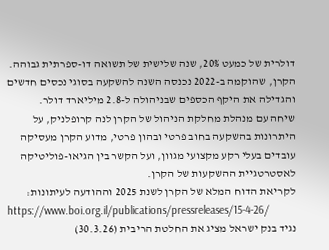דולרית של כמעט 20%, שנה שלישית של תשואה דו-ספרתית גבוהה. הקרן, שהוקמה ב-2022 נכנסה השנה להשקעה בסוגי נכסים חדשים והגדילה את היקף הכספים שבניהולה ל-2.8 מיליארד דולר.
שיחה עם מנהלת מחלקת הניהול של הקרן לנה קרופלניק, על היתרונות בהשקעה בחוב פרטי ובהון פרטי, מדוע הקרן מעסיקה עובדים בעלי רקע מקצועי מגוון, ועל הקשר בין הגיאו-פוליטיקה לאסטרטגיית ההשקעות של הקרן.
לקריאת הדוח המלא של הקרן לשנת 2025 וההודעה לעיתונות:
https://www.boi.org.il/publications/pressreleases/15-4-26/
נגיד בנק ישראל מציג את החלטת הריבית (30.3.26)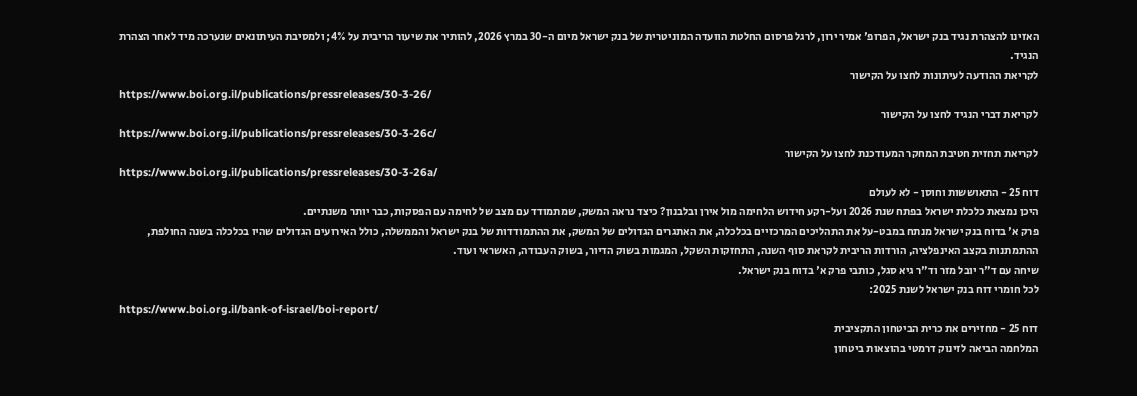האזינו להצהרת נגיד בנק ישראל, הפרופ' אמיר ירון, לרגל פרסום החלטת הוועדה המוניטרית של בנק ישראל מיום ה-30 במרץ 2026, להותיר את שיעור הריבית על 4%; ולמסיבת העיתונאים שנערכה מיד לאחר הצהרת הנגיד.
לקריאת ההודעה לעיתונות לחצו על הקישור
https://www.boi.org.il/publications/pressreleases/30-3-26/
לקריאת דברי הנגיד לחצו על הקישור
https://www.boi.org.il/publications/pressreleases/30-3-26c/
לקריאת תחזית חטיבת המחקר המעודכנת לחצו על הקישור
https://www.boi.org.il/publications/pressreleases/30-3-26a/
דוח 25 - התאוששות וחוסן - לא לעולם
היכן נמצאת כלכלת ישראל בפתח שנת 2026 ועל-רקע חידוש הלחימה מול אירן ובלבנון? כיצד נראה המשק, שמתמודד עם מצב של לחימה עם הפסקות, כבר יותר משנתיים.
פרק א' בדוח בנק ישראל מנתח במבט-על את התהליכים המרכזיים בכלכלה, את האתגרים הגדולים של המשק, את ההתמודדות של בנק ישראל והממשלה, כולל האירועים הגדולים שהיו בכלכלה בשנה החולפת, ההתמתנות בקצב האינפלציה, הורדות הריבית לקראת סוף השנה, התחזקות השקל, המגמות בשוק הדיור, בשוק העבודה, האשראי ועוד.
שיחה עם ד"ר יובל מזר וד"ר גיא סגל, כותבי פרק א' בדוח בנק ישראל.
לכל חומרי דוח בנק ישראל לשנת 2025:
https://www.boi.org.il/bank-of-israel/boi-report/
דוח 25 - מחזירים את כרית הביטחון התקציבית
המלחמה הביאה לזינוק דרמטי בהוצאות ביטחון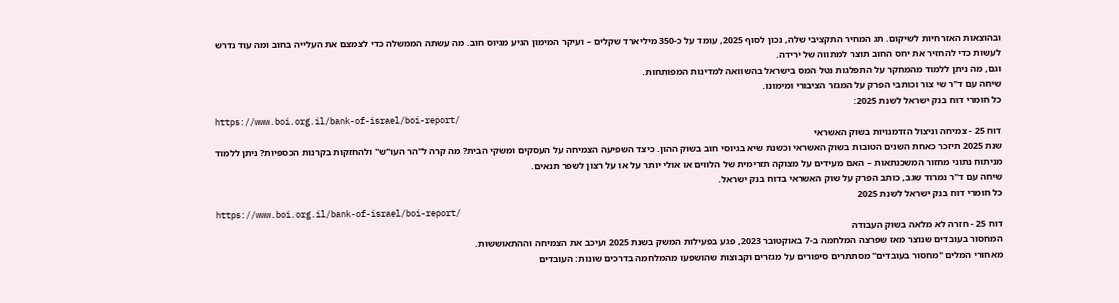ובהוצאות האזרחיות לשיקום. תג המחיר התקציבי שלה, נכון לסוף 2025, עומד על כ-350 מיליארד שקלים – ועיקר המימון הגיע מגיוס חוב. מה עשתה הממשלה כדי לצמצם את העלייה בחוב ומה עוד נדרש לעשות כדי להחזיר את יחס החוב תוצר למתווה של ירידה.
וגם, מה ניתן ללמוד מהמחקר על התפלגות נטל המס בישראל בהשוואה למדינות המפותחות.
שיחה עם ד"ר שי צור וכותבי הפרק על המגזר הציבורי ומימונו.
כל חומרי דוח בנק ישראל לשנת 2025:
https://www.boi.org.il/bank-of-israel/boi-report/
דוח 25 - צמיחה וניצול הזדמנויות בשוק האשראי
שנת 2025 תיזכר כאחת השנים הטובות בשוק האשראי וכשנת שיא בגיוסי חוב בשוק ההון. כיצד השפיעה הצמיחה על העסקים ומשקי הבית? מה קרה ל"הר העו"ש" ולהחזקות בקרנות הכספיות? ניתן ללמוד מניתוח נתוני מחזור המשכנתאות – האם מעידים על מצוקה תזרימית של הלווים או אולי יותר על או על רצון לשפר תנאים.
שיחה עם ד"ר נמרוד שגב, כותב הפרק על שוק האשראי בדוח בנק ישראל.
כל חומרי דוח בנק ישראל לשנת 2025
https://www.boi.org.il/bank-of-israel/boi-report/
דוח 25 - חזרה לא מלאה בשוק העבודה
המחסור בעובדים שנוצר מאז שפרצה המלחמה ב-7 באוקטובר 2023, פגע בפעילות המשק בשנת 2025 ועיכב את הצמיחה וההתאוששות.
מאחורי המלים "מחסור בעובדים" מסתתרים סיפורים על מגזרים וקבוצות שהושפעו מהמלחמה בדרכים שונות: העובדים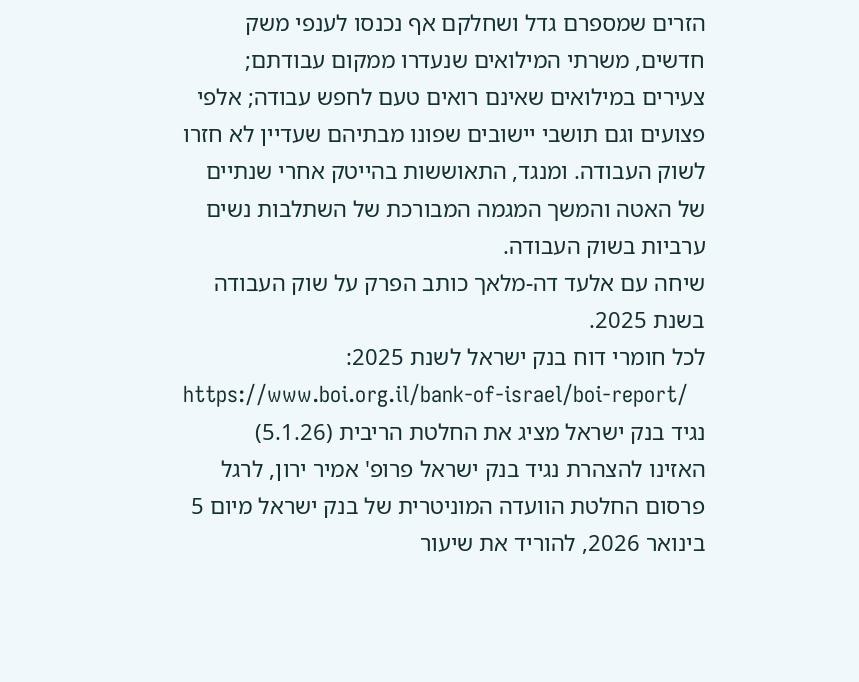הזרים שמספרם גדל ושחלקם אף נכנסו לענפי משק חדשים, משרתי המילואים שנעדרו ממקום עבודתם; צעירים במילואים שאינם רואים טעם לחפש עבודה; אלפי פצועים וגם תושבי יישובים שפונו מבתיהם שעדיין לא חזרו לשוק העבודה. ומנגד, התאוששות בהייטק אחרי שנתיים של האטה והמשך המגמה המבורכת של השתלבות נשים ערביות בשוק העבודה.
שיחה עם אלעד דה-מלאך כותב הפרק על שוק העבודה בשנת 2025.
לכל חומרי דוח בנק ישראל לשנת 2025:
https://www.boi.org.il/bank-of-israel/boi-report/
נגיד בנק ישראל מציג את החלטת הריבית (5.1.26)
האזינו להצהרת נגיד בנק ישראל פרופ' אמיר ירון, לרגל פרסום החלטת הוועדה המוניטרית של בנק ישראל מיום 5 בינואר 2026, להוריד את שיעור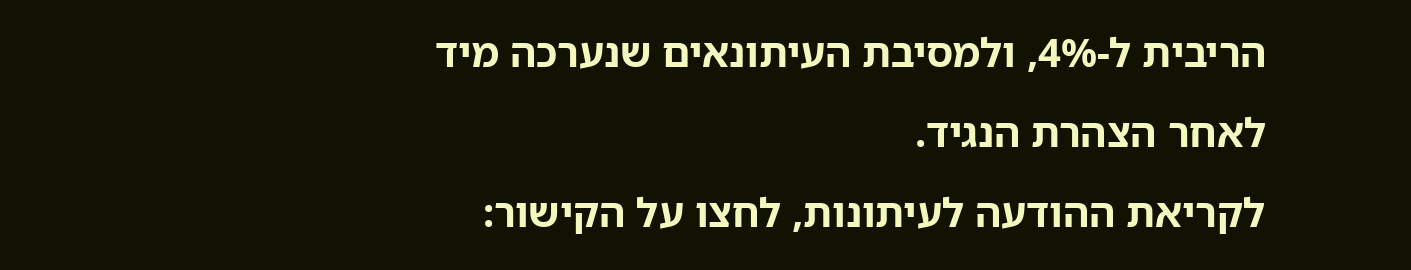הריבית ל-4%, ולמסיבת העיתונאים שנערכה מיד לאחר הצהרת הנגיד.
לקריאת ההודעה לעיתונות, לחצו על הקישור: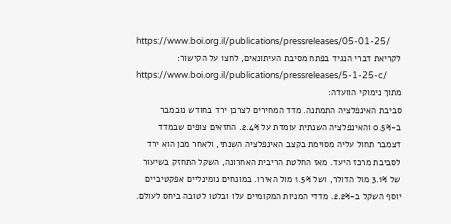https://www.boi.org.il/publications/pressreleases/05-01-25/
לקריאת דברי הנגיד בפתח מסיבת העיתונאים, לחצו על הקישור:
https://www.boi.org.il/publications/pressreleases/5-1-25-c/
מתוך נימוקי הוועדה:
סביבת האינפלציה התמתנה. מדד המחירים לצרכן ירד בחודש נובמבר ב-0.5% והאינפלציה השנתית עומדת על 2.4%. החזאים צופים שבמדד דצמבר תחול עליה מסוימת בקצב האינפלציה השנתי, ולאחר מכן הוא ירד לסביבת מרכז היעד. מאז החלטת הריבית האחרונה, השקל התחזק בשיעור של 3.1% מול הדולר, ושל 1.5% מול האירו. במונחים נומינליים אפקטיביים יוסף השקל ב-2.2%. מדדי המניות המקומיים עלו ובלטו לטובה ביחס לעולם.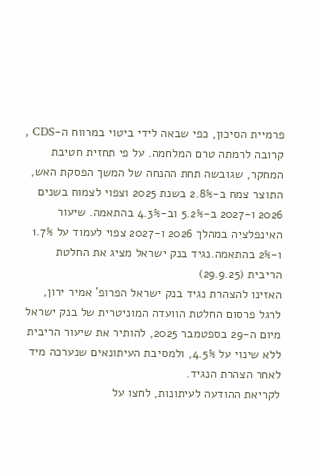פרמיית הסיכון, כפי שבאה לידי ביטוי במרווח ה-CDS , קרובה לרמתה טרם המלחמה. על פי תחזית חטיבת המחקר, שגובשה תחת ההנחה של המשך הפסקת האש, התוצר צמח ב-2.8% בשנת 2025 וצפוי לצמוח בשנים 2026 ו-2027 ב-5.2% וב-4.3% בהתאמה. שיעור האינפלציה במהלך 2026 ו-2027 צפוי לעמוד על 1.7% ו-2% בהתאמה.נגיד בנק ישראל מציג את החלטת הריבית (29.9.25)
האזינו להצהרת נגיד בנק ישראל הפרופ' אמיר ירון, לרגל פרסום החלטת הוועדה המוניטרית של בנק ישראל מיום ה-29 בספטמבר 2025, להותיר את שיעור הריבית ללא שינוי על 4.5%, ולמסיבת העיתונאים שנערכה מיד לאחר הצהרת הנגיד.
לקריאת ההודעה לעיתונות, לחצו על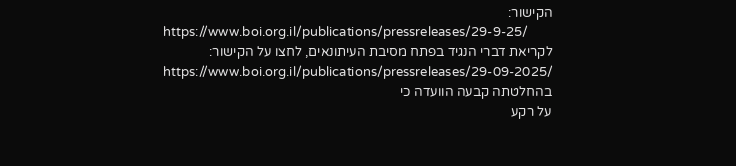הקישור:
https://www.boi.org.il/publications/pressreleases/29-9-25/
לקריאת דברי הנגיד בפתח מסיבת העיתונאים, לחצו על הקישור:
https://www.boi.org.il/publications/pressreleases/29-09-2025/
בהחלטתה קבעה הוועדה כי
על רקע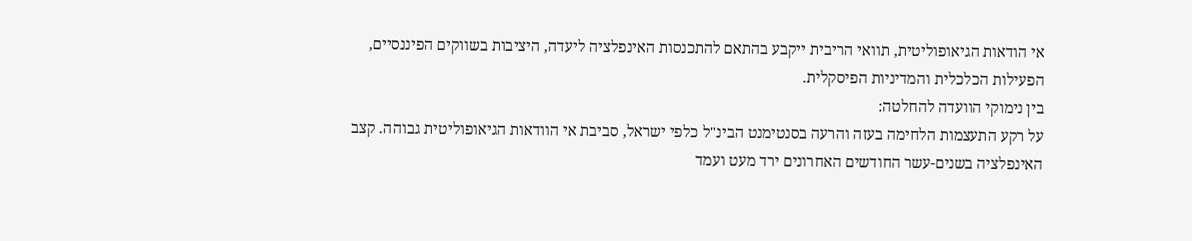אי הודאות הגיאופוליטית, תוואי הריבית ייקבע בהתאם להתכנסות האינפלציה ליעדה, היציבות בשווקים הפיננסיים, הפעילות הכלכלית והמדיניות הפיסקלית.
בין נימוקי הוועדה להחלטה:
על רקע התעצמות הלחימה בעזה והרעה בסנטימנט הבינ"ל כלפי ישראל, סביבת אי הוודאות הגיאופוליטית גבוהה. קצב האינפלציה בשנים-עשר החודשים האחרונים ירד מעט ועמד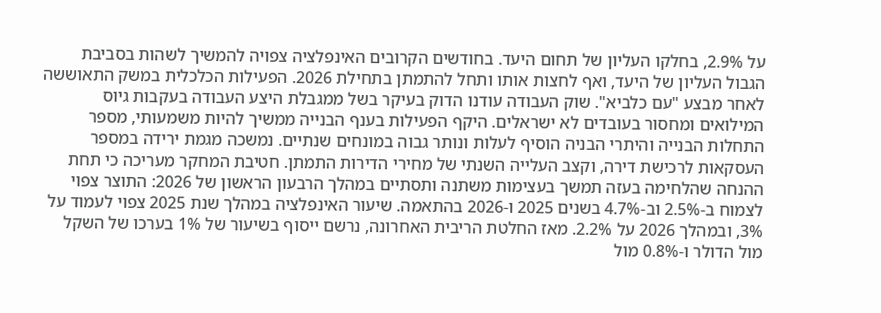על 2.9%, בחלקו העליון של תחום היעד. בחודשים הקרובים האינפלציה צפויה להמשיך לשהות בסביבת הגבול העליון של היעד, ואף לחצות אותו ותחל להתמתן בתחילת 2026. הפעילות הכלכלית במשק התאוששה לאחר מבצע "עם כלביא". שוק העבודה עודנו הדוק בעיקר בשל ממגבלת היצע העבודה בעקבות גיוס המילואים ומחסור בעובדים לא ישראלים. היקף הפעילות בענף הבנייה ממשיך להיות משמעותי, מספר התחלות הבנייה והיתרי הבניה הוסיף לעלות ונותר גבוה במונחים שנתיים. נמשכה מגמת ירידה במספר העסקאות לרכישת דירה, וקצב העלייה השנתי של מחירי הדירות התמתן. חטיבת המחקר מעריכה כי תחת ההנחה שהלחימה בעזה תמשך בעצימות משתנה ותסתיים במהלך הרבעון הראשון של 2026: התוצר צפוי לצמוח ב-2.5% וב-4.7% בשנים 2025 ו-2026 בהתאמה. שיעור האינפלציה במהלך שנת 2025 צפוי לעמוד על 3%, ובמהלך 2026 על 2.2%. מאז החלטת הריבית האחרונה, נרשם ייסוף בשיעור של 1% בערכו של השקל מול הדולר ו-0.8% מול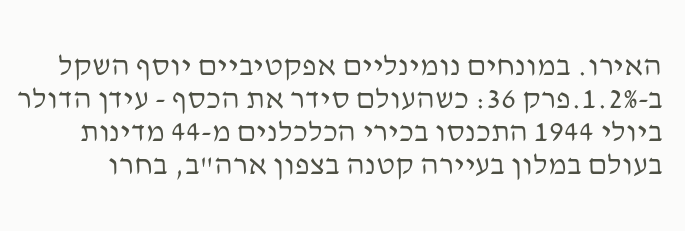האירו. במונחים נומינליים אפקטיביים יוסף השקל ב-1.2%.פרק 36: כשהעולם סידר את הכסף - עידן הדולר
ביולי 1944 התכנסו בכירי הכלכלנים מ-44 מדינות בעולם במלון בעיירה קטנה בצפון ארה"ב, בחרו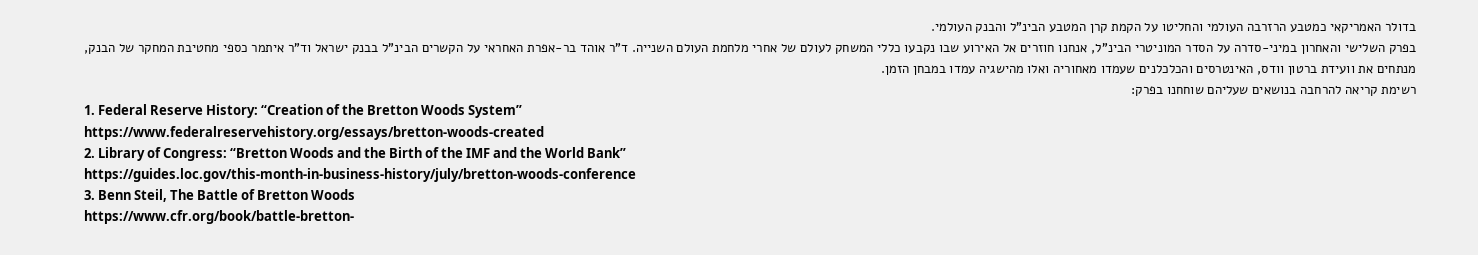בדולר האמריקאי כמטבע הרזרבה העולמי והחליטו על הקמת קרן המטבע הבינ"ל והבנק העולמי.
בפרק השלישי והאחרון במיני-סדרה על הסדר המוניטרי הבינ"ל, אנחנו חוזרים אל האירוע שבו נקבעו כללי המשחק לעולם של אחרי מלחמת העולם השנייה. ד"ר אוהד בר-אפרת האחראי על הקשרים הבינ"ל בבנק ישראל וד"ר איתמר כספי מחטיבת המחקר של הבנק, מנתחים את וועידת ברטון וודס, האינטרסים והכלכלנים שעמדו מאחוריה ואלו מהישגיה עמדו במבחן הזמן.
רשימת קריאה להרחבה בנושאים שעליהם שוחחנו בפרק:
1. Federal Reserve History: “Creation of the Bretton Woods System”
https://www.federalreservehistory.org/essays/bretton-woods-created
2. Library of Congress: “Bretton Woods and the Birth of the IMF and the World Bank”
https://guides.loc.gov/this-month-in-business-history/july/bretton-woods-conference
3. Benn Steil, The Battle of Bretton Woods
https://www.cfr.org/book/battle-bretton-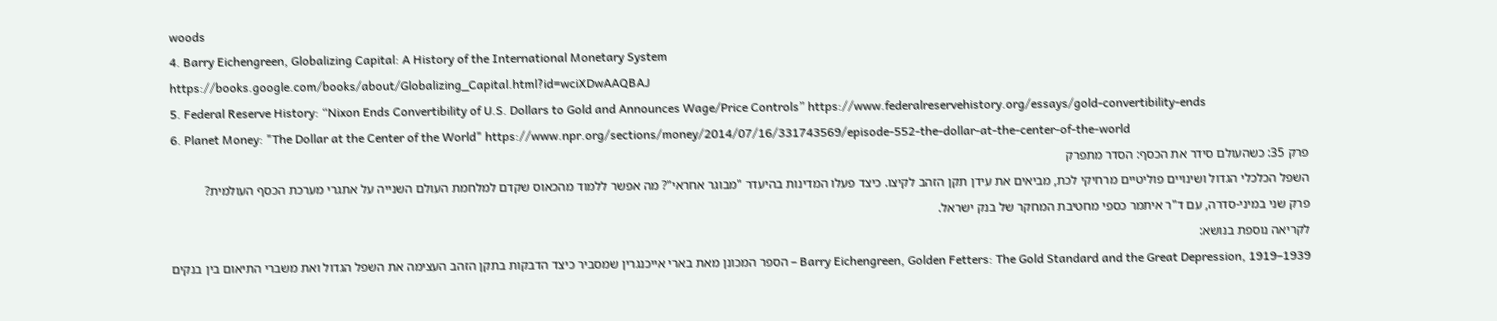woods
4. Barry Eichengreen, Globalizing Capital: A History of the International Monetary System
https://books.google.com/books/about/Globalizing_Capital.html?id=wciXDwAAQBAJ
5. Federal Reserve History: “Nixon Ends Convertibility of U.S. Dollars to Gold and Announces Wage/Price Controls” https://www.federalreservehistory.org/essays/gold-convertibility-ends
6. Planet Money: "The Dollar at the Center of the World" https://www.npr.org/sections/money/2014/07/16/331743569/episode-552-the-dollar-at-the-center-of-the-world
פרק 35: כשהעולם סידר את הכסף: הסדר מתפרק
השפל הכלכלי הגדול ושינויים פוליטיים מרחיקי לכת, מביאים את עידן תקן הזהב לקיצו. כיצד פעלו המדינות בהיעדר "מבוגר אחראי"? מה אפשר ללמוד מהכאוס שקדם למלחמת העולם השנייה על אתגרי מערכת הכסף העולמית?
פרק שני במיני-סדרה, עם ד"ר איתמר כספי מחטיבת המחקר של בנק ישראל.
לקריאה נוספת בנושא:
Barry Eichengreen, Golden Fetters: The Gold Standard and the Great Depression, 1919–1939 – הספר המכונן מאת בארי אייכנגרין שמסביר כיצד הדבקות בתקן הזהב העצימה את השפל הגדול ואת משברי התיאום בין בנקים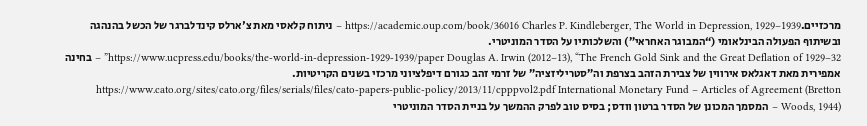מרכזיים.https://academic.oup.com/book/36016 Charles P. Kindleberger, The World in Depression, 1929–1939 – ניתוח קלאסי מאת צ'ארלס קינדלברגר של הכשל בהנהגה ובשיתוף הפעולה הבינלאומי (“המבוגר האחראי”) והשלכותיו על הסדר המוניטרי.
https://www.ucpress.edu/books/the-world-in-depression-1929-1939/paper Douglas A. Irwin (2012–13), “The French Gold Sink and the Great Deflation of 1929–32” – בחינה אמפירית מאת דאגלאס אירווין של צבירת הזהב בצרפת וה”סטריליזציה” של זרמי זהב כגורם דיפלציוני מרכזי בשנים הקריטיות.
https://www.cato.org/sites/cato.org/files/serials/files/cato-papers-public-policy/2013/11/cpppvol2.pdf International Monetary Fund – Articles of Agreement (Bretton Woods, 1944) – המסמך המכונן של הסדר ברטון וודס; בסיס טוב לפרק ההמשך על בניית הסדר המוניטרי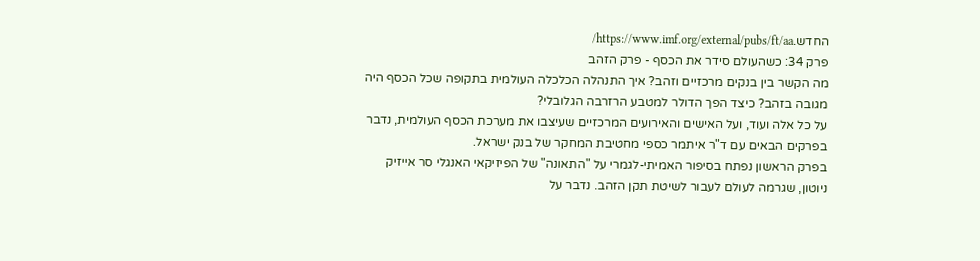החדש.https://www.imf.org/external/pubs/ft/aa/
פרק 34: כשהעולם סידר את הכסף - פרק הזהב
מה הקשר בין בנקים מרכזיים וזהב? איך התנהלה הכלכלה העולמית בתקופה שכל הכסף היה מגובה בזהב? כיצד הפך הדולר למטבע הרזרבה הגלובלי?
על כל אלה ועוד, ועל האישים והאירועים המרכזיים שעיצבו את מערכת הכסף העולמית, נדבר בפרקים הבאים עם ד"ר איתמר כספי מחטיבת המחקר של בנק ישראל.
בפרק הראשון נפתח בסיפור האמיתי-לגמרי על "התאונה" של הפיזיקאי האנגלי סר אייזיק ניוטון, שגרמה לעולם לעבור לשיטת תקן הזהב. נדבר על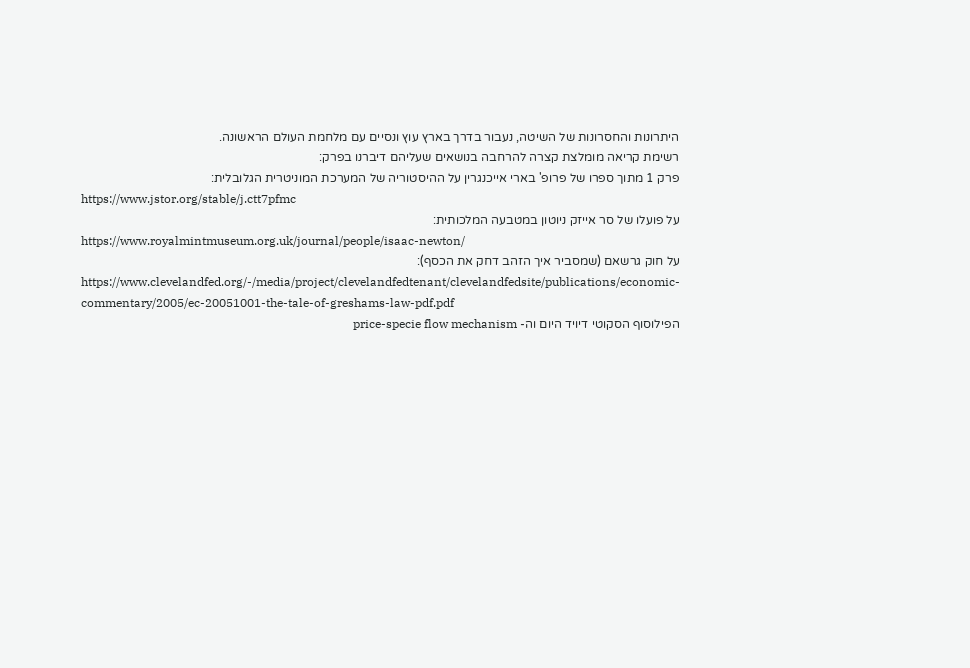היתרונות והחסרונות של השיטה, נעבור בדרך בארץ עוץ ונסיים עם מלחמת העולם הראשונה.
רשימת קריאה מומלצת קצרה להרחבה בנושאים שעליהם דיברנו בפרק:
פרק 1 מתוך ספרו של פרופ' בארי אייכנגרין על ההיסטוריה של המערכת המוניטרית הגלובלית:
https://www.jstor.org/stable/j.ctt7pfmc
על פועלו של סר אייזק ניוטון במטבעה המלכותית:
https://www.royalmintmuseum.org.uk/journal/people/isaac-newton/
על חוק גרשאם (שמסביר איך הזהב דחק את הכסף):
https://www.clevelandfed.org/-/media/project/clevelandfedtenant/clevelandfedsite/publications/economic-commentary/2005/ec-20051001-the-tale-of-greshams-law-pdf.pdf
הפילוסוף הסקוטי דיויד היום וה- price-specie flow mechanism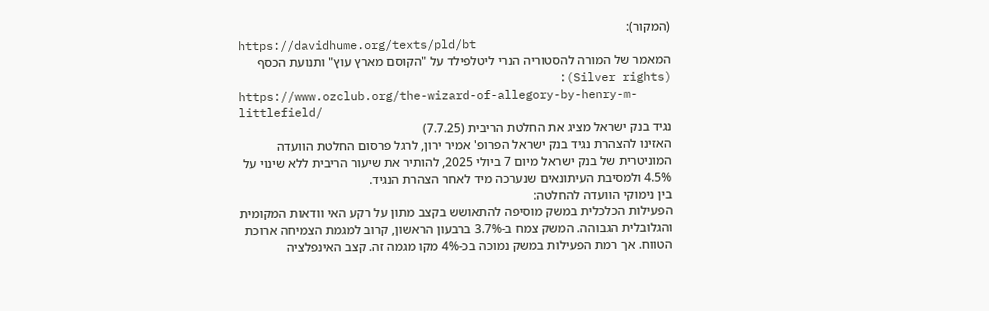(המקור):
https://davidhume.org/texts/pld/bt
המאמר של המורה להסטוריה הנרי ליטלפילד על "הקוסם מארץ עוץ" ותנועת הכסף (Silver rights):
https://www.ozclub.org/the-wizard-of-allegory-by-henry-m-littlefield/
נגיד בנק ישראל מציג את החלטת הריבית (7.7.25)
האזינו להצהרת נגיד בנק ישראל הפרופ' אמיר ירון, לרגל פרסום החלטת הוועדה המוניטרית של בנק ישראל מיום 7 ביולי 2025, להותיר את שיעור הריבית ללא שינוי על 4.5% ולמסיבת העיתונאים שנערכה מיד לאחר הצהרת הנגיד.
בין נימוקי הוועדה להחלטה:
הפעילות הכלכלית במשק מוסיפה להתאושש בקצב מתון על רקע האי וודאות המקומית והגלובלית הגבוהה. המשק צמח ב-3.7% ברבעון הראשון, קרוב למגמת הצמיחה ארוכת הטווח. אך רמת הפעילות במשק נמוכה בכ-4% מקו מגמה זה. קצב האינפלציה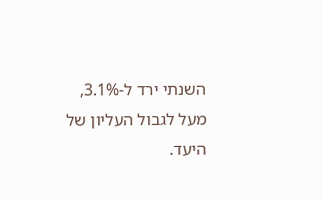השנתי ירד ל-3.1%, מעל לגבול העליון של היעד.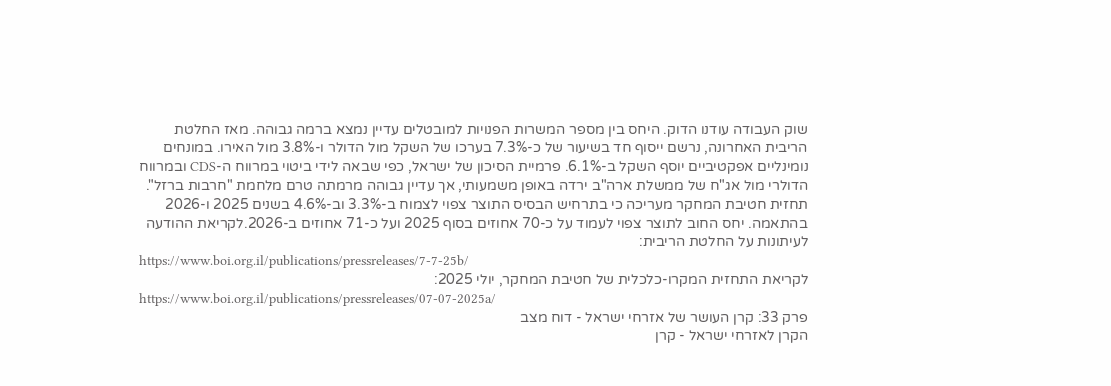שוק העבודה עודנו הדוק. היחס בין מספר המשרות הפנויות למובטלים עדיין נמצא ברמה גבוהה. מאז החלטת הריבית האחרונה, נרשם ייסוף חד בשיעור של כ-7.3% בערכו של השקל מול הדולר ו-3.8% מול האירו. במונחים נומינליים אפקטיביים יוסף השקל ב-6.1%. פרמיית הסיכון של ישראל, כפי שבאה לידי ביטוי במרווח ה-CDS ובמרווח הדולרי מול אג"ח של ממשלת ארה"ב ירדה באופן משמעותי, אך עדיין גבוהה מרמתה טרם מלחמת "חרבות ברזל". תחזית חטיבת המחקר מעריכה כי בתרחיש הבסיס התוצר צפוי לצמוח ב-3.3% וב-4.6% בשנים 2025 ו-2026 בהתאמה. יחס החוב לתוצר צפוי לעמוד על כ-70 אחוזים בסוף 2025 ועל כ-71 אחוזים ב-2026.לקריאת ההודעה לעיתונות על החלטת הריבית:
https://www.boi.org.il/publications/pressreleases/7-7-25b/
לקריאת התחזית המקרו-כלכלית של חטיבת המחקר, יולי 2025:
https://www.boi.org.il/publications/pressreleases/07-07-2025a/
פרק 33: קרן העושר של אזרחי ישראל - דוח מצב
הקרן לאזרחי ישראל - קרן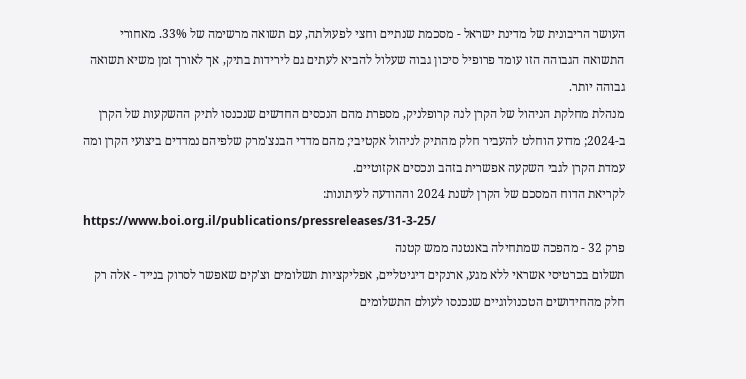העושר הריבונית של מדינת ישראל - מסכמת שנתיים וחצי לפעולתה, עם תשואה מרשימה של 33%. מאחורי התשואה הגבוהה הזו עומד פרופיל סיכון גבוה שעלול להביא לעתים גם לירידות בתיק, אך לאורך זמן משיא תשואה גבוהה יותר.
מנהלת מחלקת הניהול של הקרן לנה קרופלניק, מספרת מהם הנכסים החדשים שנכנסו לתיק ההשקעות של הקרן ב-2024; מדוע הוחלט להעביר חלק מהתיק לניהול אקטיבי; מהם מדדי הבנצ'מרק שלפיהם נמדדים ביצועי הקרן ומה עמדת הקרן לגבי השקעה אפשרית בזהב ונכסים אקזוטיים.
לקריאת הדוח המסכם של הקרן לשנת 2024 וההודעה לעיתונות:
https://www.boi.org.il/publications/pressreleases/31-3-25/
פרק 32 - מהפכה שמתחילה באנטנה ממש קטנה
תשלום בכרטיסי אשראי ללא מגע, ארנקים דיגיטליים, אפליקציות תשלומים וצ'קים שאפשר לסרוק בנייד - אלה רק חלק מהחידושים הטכנולוגיים שנכנסו לעולם התשלומים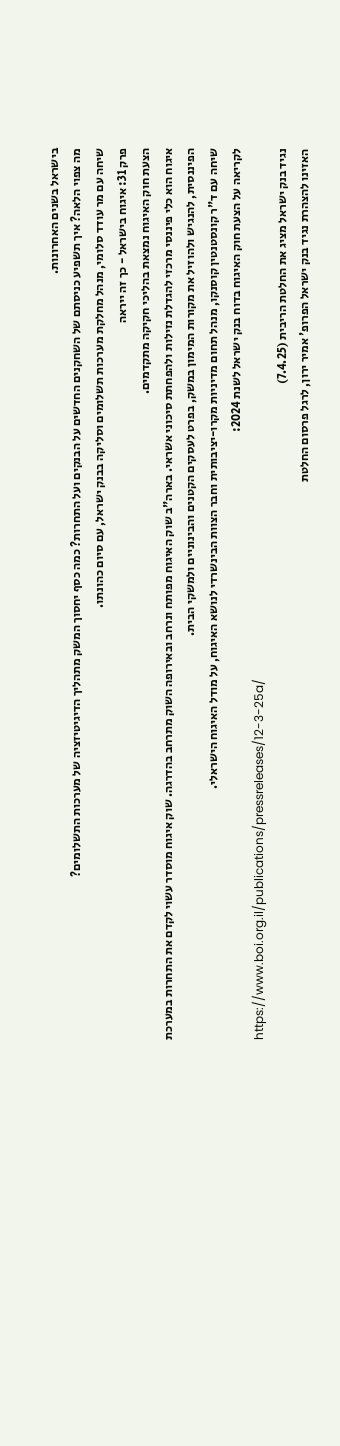בישראל בשנים האחרונות.
מה צפוי הלאה? איך תשפיע כניסתם של השחקנים החדשים על הבנקים ועל התחרות? כמה כסף יחסוך המשק מתהליך הדיגיטיזציה של מערכות התשלומים?
שיחה עם מר עודד סלומי, מנהל מחלקת מערכות תשלומים וסליקה בבנק ישראל, עם סיום כהונתו.
פרק 31: איגוח בישראל - כך זה ייראה
הצעת חוק האיגוח נמצאת בהליכי חקיקה מתקדמים.
איגוח הוא כלי פיננסי מרכזי להגדלת נזילות ולהפחתת סיכוני אשראי. בארה"ב שוק האיגוח מפותח ונרחב ובאירופה השוק מתרחב בהדרגה. שוק איגוח מוסדר עשוי לקדם את התחרות במערכת הפיננסית, להנגיש ולהוזיל את מקורות המימון במשק, בפרט לעסקים הקטנים והבינוניים ולמשקי הבית.
שיחה עם ד"ר קונסטנטין קוסנקו, מנהל תחום מדיניות מקרו-יציבותית וחבר הצוות הבינשרדי לנושא האיגוח, על מודל האיגוח הישראלי.
לקריאה על הצעת חוק האיגוח בדוח בנק ישראל לשנת 2024:
https://www.boi.org.il/publications/pressreleases/12-3-25a/
נגיד בנק ישראל מציג את החלטת הריבית (7.4.25)
האזינו להצהרת נגיד בנק ישראל הפרופ' אמיר ירון, לרגל פרסום החלטת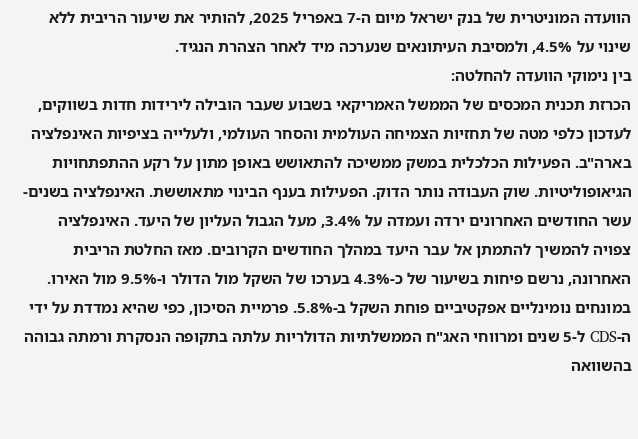הוועדה המוניטרית של בנק ישראל מיום ה-7 באפריל 2025, להותיר את שיעור הריבית ללא שינוי על 4.5%, ולמסיבת העיתונאים שנערכה מיד לאחר הצהרת הנגיד.
בין נימוקי הוועדה להחלטה:
הכרזת תכנית המכסים של הממשל האמריקאי בשבוע שעבר הובילה לירידות חדות בשווקים, לעדכון כלפי מטה של תחזיות הצמיחה העולמית והסחר העולמי, ולעלייה בציפיות האינפלציה בארה"ב. הפעילות הכלכלית במשק ממשיכה להתאושש באופן מתון על רקע ההתפתחויות הגיאופוליטיות. שוק העבודה נותר הדוק. הפעילות בענף הבינוי מתאוששת. האינפלציה בשנים-עשר החודשים האחרונים ירדה ועמדה על 3.4%, מעל הגבול העליון של היעד. האינפלציה צפויה להמשיך להתמתן אל עבר היעד במהלך החודשים הקרובים. מאז החלטת הריבית האחרונה, נרשם פיחות בשיעור של כ-4.3% בערכו של השקל מול הדולר ו-9.5% מול האירו. במונחים נומינליים אפקטיביים פוחת השקל ב-5.8%. פרמיית הסיכון, כפי שהיא נמדדת על ידי ה-CDS ל-5 שנים ומרווחי האג"ח הממשלתיות הדולריות עלתה בתקופה הנסקרת ורמתה גבוהה בהשוואה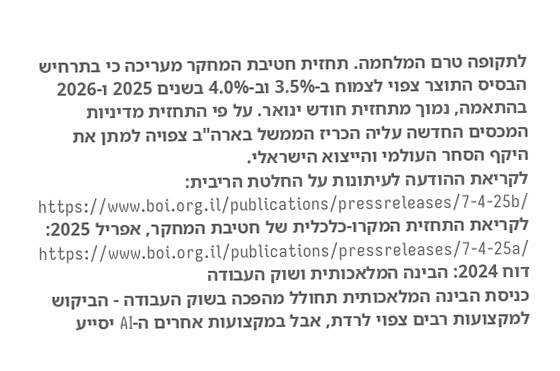לתקופה טרם המלחמה. תחזית חטיבת המחקר מעריכה כי בתרחיש הבסיס התוצר צפוי לצמוח ב-3.5% וב-4.0% בשנים 2025 ו-2026 בהתאמה, נמוך מתחזית חודש ינואר. על פי התחזית מדיניות המכסים החדשה עליה הכריז הממשל בארה"ב צפויה למתן את היקף הסחר העולמי והייצוא הישראלי.
לקריאת ההודעה לעיתונות על החלטת הריבית:
https://www.boi.org.il/publications/pressreleases/7-4-25b/
לקריאת התחזית המקרו-כלכלית של חטיבת המחקר, אפריל 2025:
https://www.boi.org.il/publications/pressreleases/7-4-25a/
דוח 2024: הבינה המלאכותית ושוק העבודה
כניסת הבינה המלאכותית תחולל מהפכה בשוק העבודה - הביקוש למקצועות רבים צפוי לרדת, אבל במקצועות אחרים ה-AI יסייע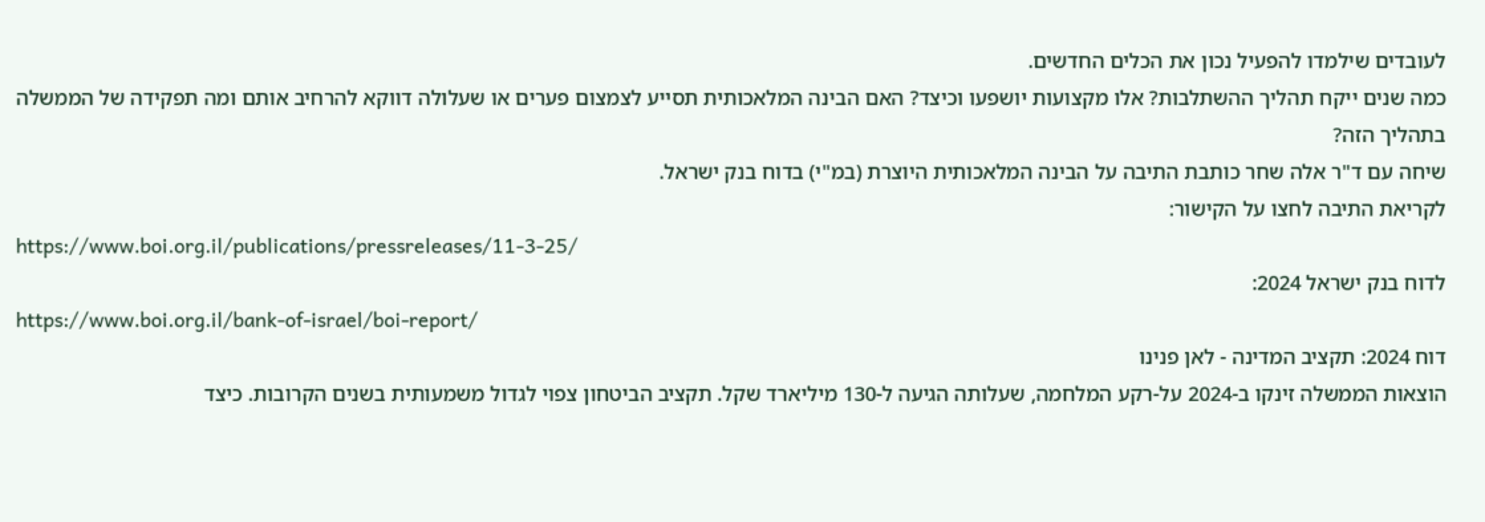לעובדים שילמדו להפעיל נכון את הכלים החדשים.
כמה שנים ייקח תהליך ההשתלבות? אלו מקצועות יושפעו וכיצד? האם הבינה המלאכותית תסייע לצמצום פערים או שעלולה דווקא להרחיב אותם ומה תפקידה של הממשלה בתהליך הזה?
שיחה עם ד"ר אלה שחר כותבת התיבה על הבינה המלאכותית היוצרת (במ"י) בדוח בנק ישראל.
לקריאת התיבה לחצו על הקישור:
https://www.boi.org.il/publications/pressreleases/11-3-25/
לדוח בנק ישראל 2024:
https://www.boi.org.il/bank-of-israel/boi-report/
דוח 2024: תקציב המדינה - לאן פנינו
הוצאות הממשלה זינקו ב-2024 על-רקע המלחמה, שעלותה הגיעה ל-130 מיליארד שקל. תקציב הביטחון צפוי לגדול משמעותית בשנים הקרובות. כיצד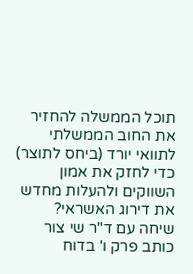תוכל הממשלה להחזיר את החוב הממשלתי לתוואי יורד (ביחס לתוצר) כדי לחזק את אמון השווקים ולהעלות מחדש את דירוג האשראי?
שיחה עם ד"ר שי צור כותב פרק ו' בדוח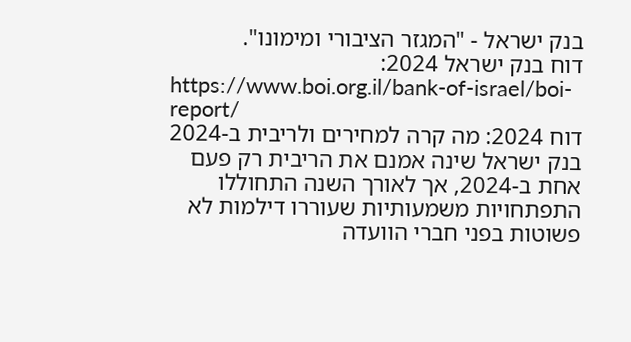בנק ישראל - "המגזר הציבורי ומימונו".
דוח בנק ישראל 2024:
https://www.boi.org.il/bank-of-israel/boi-report/
דוח 2024: מה קרה למחירים ולריבית ב-2024
בנק ישראל שינה אמנם את הריבית רק פעם אחת ב-2024, אך לאורך השנה התחוללו התפתחויות משמעותיות שעוררו דילמות לא פשוטות בפני חברי הוועדה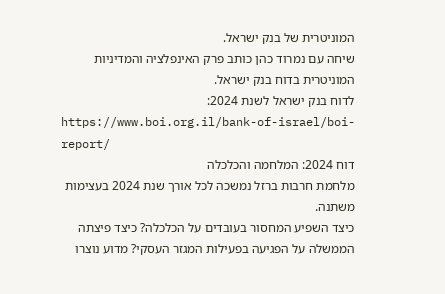המוניטרית של בנק ישראל.
שיחה עם נמרוד כהן כותב פרק האינפלציה והמדיניות המוניטרית בדוח בנק ישראל.
לדוח בנק ישראל לשנת 2024:
https://www.boi.org.il/bank-of-israel/boi-report/
דוח 2024: המלחמה והכלכלה
מלחמת חרבות ברזל נמשכה לכל אורך שנת 2024 בעצימות משתנה.
כיצד השפיע המחסור בעובדים על הכלכלה? כיצד פיצתה הממשלה על הפגיעה בפעילות המגזר העסקי? מדוע נוצרו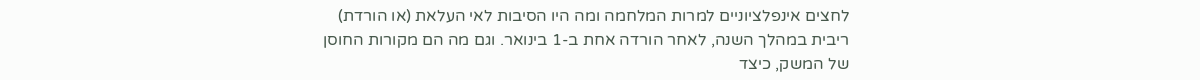לחצים אינפלציוניים למרות המלחמה ומה היו הסיבות לאי העלאת (או הורדת) ריבית במהלך השנה, לאחר הורדה אחת ב-1 בינואר. וגם מה הם מקורות החוסן של המשק, כיצד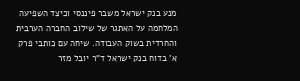מנע בנק ישראל משבר פיננסי וכיצד השפיעה המלחמה על האתגר של שילוב החברה הערבית והחרדית בשוק העבודה. שיחה עם כותבי פרק א' בדוח בנק ישראל ד"ר יובל מזר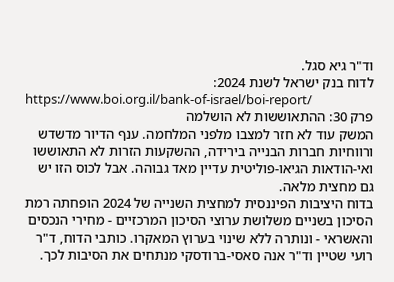וד"ר גיא סגל.
לדוח בנק ישראל לשנת 2024:
https://www.boi.org.il/bank-of-israel/boi-report/
פרק 30: ההתאוששות לא הושלמה
המשק עוד לא חזר למצבו מלפני המלחמה. ענף הדיור מדשדש ורווחיות חברות הבנייה בירידה, ההשקעות הזרות לא התאוששו ואי-הודאות הגיאו-פוליטית עדיין מאד גבוהה. אבל לכוס הזו יש גם מחצית מלאה.
בדוח היציבות הפיננסית למחצית השנייה של 2024 הופחתה רמת הסיכון בשניים משלושת ערוצי הסיכון המרכזיים - מחירי הנכסים והאשראי - ונותרה ללא שינוי בערוץ המאקרו. כותבי הדוח, ד"ר רועי שטיין וד"ר אנה סאסי-ברודסקי מנתחים את הסיבות לכך.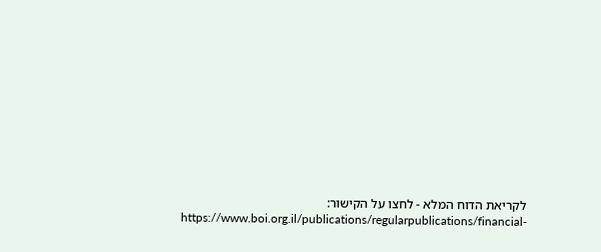לקריאת הדוח המלא - לחצו על הקישור:
https://www.boi.org.il/publications/regularpublications/financial-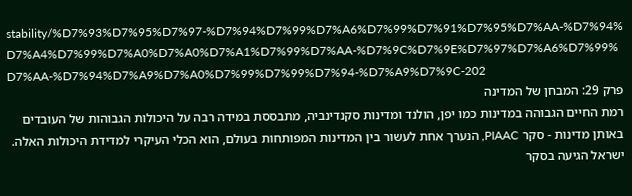stability/%D7%93%D7%95%D7%97-%D7%94%D7%99%D7%A6%D7%99%D7%91%D7%95%D7%AA-%D7%94%D7%A4%D7%99%D7%A0%D7%A0%D7%A1%D7%99%D7%AA-%D7%9C%D7%9E%D7%97%D7%A6%D7%99%D7%AA-%D7%94%D7%A9%D7%A0%D7%99%D7%99%D7%94-%D7%A9%D7%9C-202
פרק 29: המבחן של המדינה
רמת החיים הגבוהה במדינות כמו יפן, הולנד ומדינות סקנדינביה, מתבססת במידה רבה על היכולות הגבוהות של העובדים באותן מדינות - סקר PIAAC, הנערך אחת לעשור בין המדינות המפותחות בעולם, הוא הכלי העיקרי למדידת היכולות האלה. ישראל הגיעה בסקר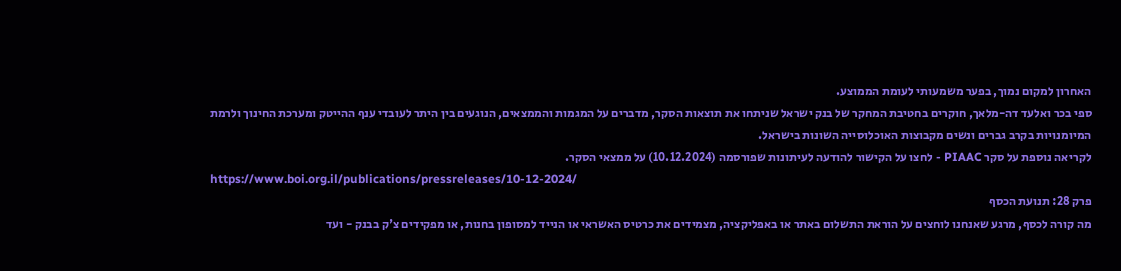האחרון למקום נמוך, בפער משמעותי לעומת הממוצע.
ספי בכר ואלעד דה-מלאך, חוקרים בחטיבת המחקר של בנק ישראל שניתחו את תוצאות הסקר, מדברים על המגמות והממצאים, הנוגעים בין היתר לעובדי ענף ההייטק ומערכת החינוך ולרמת המיומנויות בקרב גברים ונשים מקבוצות האוכלוסייה השונות בישראל.
לקריאה נוספת על סקר PIAAC - לחצו על הקישור להודעה לעיתונות שפורסמה (10.12.2024) על ממצאי הסקר.
https://www.boi.org.il/publications/pressreleases/10-12-2024/
פרק 28: תנועת הכסף
מה קורה לכסף, מרגע שאנחנו לוחצים על הוראת התשלום באתר או באפליקציה, מצמידים את כרטיס האשראי או הנייד למסופון בחנות, או מפקידים צ'ק בבנק - ועד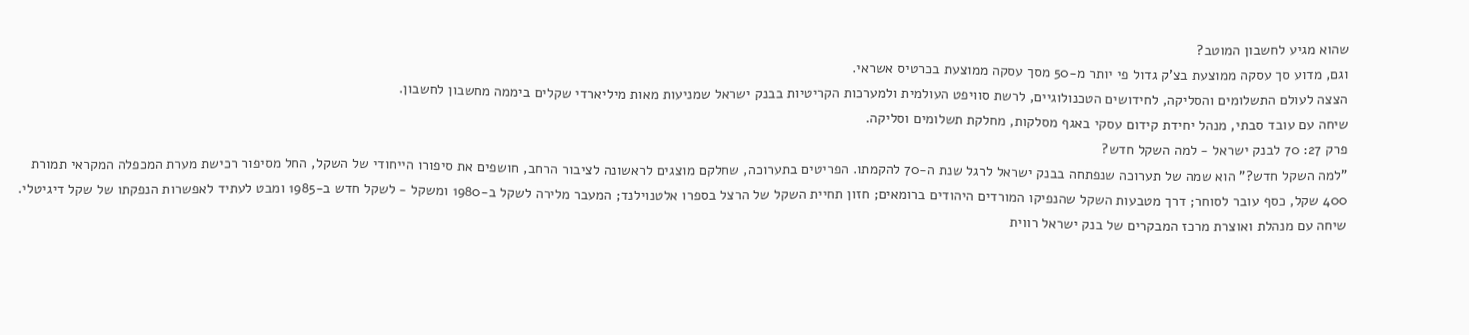שהוא מגיע לחשבון המוטב?
וגם, מדוע סך עסקה ממוצעת בצ'ק גדול פי יותר מ-50 מסך עסקה ממוצעת בכרטיס אשראי.
הצצה לעולם התשלומים והסליקה, לחידושים הטכנולוגיים, לרשת סוויפט העולמית ולמערכות הקריטיות בבנק ישראל שמניעות מאות מיליארדי שקלים ביממה מחשבון לחשבון.
שיחה עם עובד סבתי, מנהל יחידת קידום עסקי באגף מסלקות, מחלקת תשלומים וסליקה.
פרק 27: 70 לבנק ישראל - למה השקל חדש?
"למה השקל חדש?" הוא שמה של תערוכה שנפתחה בבנק ישראל לרגל שנת ה-70 להקמתו. הפריטים בתערוכה, שחלקם מוצגים לראשונה לציבור הרחב, חושפים את סיפורו הייחודי של השקל, החל מסיפור רכישת מערת המכפלה המקראי תמורת 400 שקל, כסף עובר לסוחר; דרך מטבעות השקל שהנפיקו המורדים היהודים ברומאים; חזון תחיית השקל של הרצל בספרו אלטנוילנד; המעבר מלירה לשקל ב-1980 ומשקל - לשקל חדש ב-1985 ומבט לעתיד לאפשרות הנפקתו של שקל דיגיטלי.
שיחה עם מנהלת ואוצרת מרכז המבקרים של בנק ישראל רווית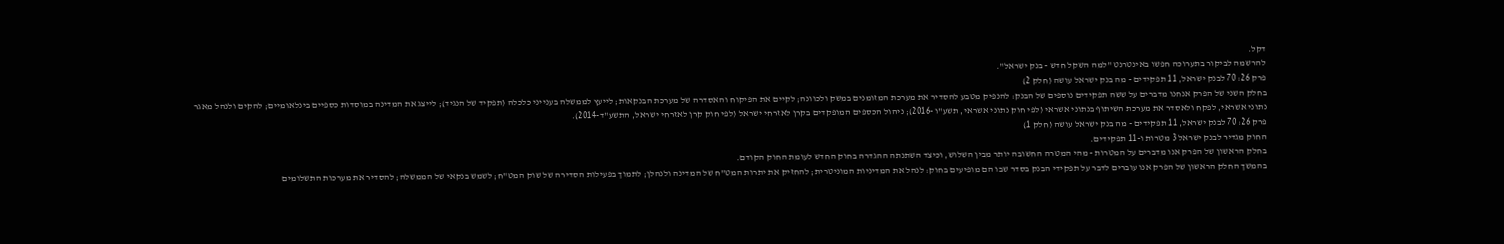דקל.
להרשמה לביקור בתערוכה חפשו באינטרנט "למה השקל חדש - בנק ישראל".
פרק 26: 70 לבנק ישראל, 11 תפקידים - מה בנק ישראל עושה (חלק 2)
בחלק השני של הפרק אנחנו מדברים על ששה תפקידים נוספים של הבנק: להנפיק מטבע להסדיר את מערכת המזומנים במשק ולכוונה; לקיים את הפיקוח והאסדרה של מערכת הבנקאות; לייעץ לממשלה בענייני כלכלה (תפקיד של הנגיד); לייצג את המדינה במוסדות כספיים בינלאומיים; להקים ולנהל מאגר נתוני אשראי, לפקח ולאסדר את מערכת השיתוף בנתוני אשראי (לפי חוק נתוני אשראי, תשע"ו -2016); ניהול הכספים המופקדים בקרן לאזרחי ישראל (לפי חוק קרן לאזרחי ישראל, התשע"ד-2014).
פרק 26: 70 לבנק ישראל, 11 תפקידים - מה בנק ישראל עושה (חלק 1)
החוק מגדיר לבנק ישראל 3 מטרות ו-11 תפקידים.
בחלק הראשון של הפרק אנו מדברים על המטרות - מהי המטרה החשובה יותר מבין השלוש, וכיצד השתנתה ההגדרה בחוק החדש לעומת החוק הקודם.
בהמשך החלק הראשון של הפרק אנו עוברים לדבר על תפקידי הבנק בסדר שבו הם מופיעים בחוק: לנהל את המדיניות המוניטרית; להחזיק את יתרות המט"ח של המדינה ולנהלן; לתמוך בפעילות הסדירה של שוק המט"ח; לשמש בנקאי של הממשלה; להסדיר את מערכות התשלומים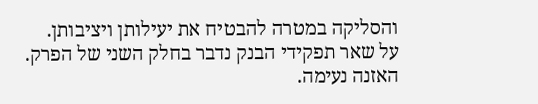והסליקה במטרה להבטיח את יעילותן ויציבותן.
על שאר תפקידי הבנק נדבר בחלק השני של הפרק.
האזנה נעימה.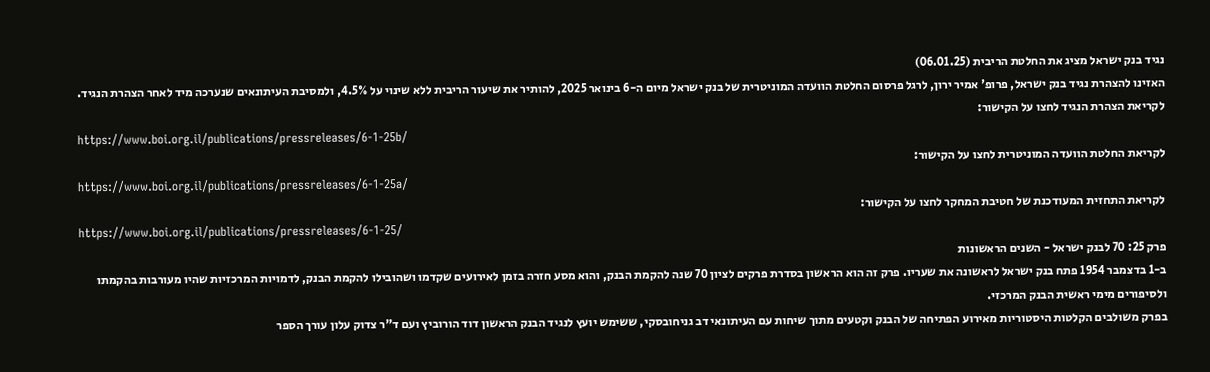נגיד בנק ישראל מציג את החלטת הריבית (06.01.25)
האזינו להצהרת נגיד בנק ישראל, פרופ' אמיר ירון, לרגל פרסום החלטת הוועדה המוניטרית של בנק ישראל מיום ה-6 בינואר 2025, להותיר את שיעור הריבית ללא שינוי על 4.5%, ולמסיבת העיתונאים שנערכה מיד לאחר הצהרת הנגיד.
לקריאת הצהרת הנגיד לחצו על הקישור:
https://www.boi.org.il/publications/pressreleases/6-1-25b/
לקריאת החלטת הוועדה המוניטרית לחצו על הקישור:
https://www.boi.org.il/publications/pressreleases/6-1-25a/
לקריאת התחזית המעודכנת של חטיבת המחקר לחצו על הקישור:
https://www.boi.org.il/publications/pressreleases/6-1-25/
פרק 25: 70 לבנק ישראל - השנים הראשונות
ב-1 בדצמבר 1954 פתח בנק ישראל לראשונה את שעריו. פרק זה הוא הראשון בסדרת פרקים לציון 70 שנה להקמת הבנק, והוא מסע חזרה בזמן לאירועים שקדמו ושהובילו להקמת הבנק, לדמויות המרכזיות שהיו מעורבות בהקמתו ולסיפורים מימי ראשית הבנק המרכזי.
בפרק משולבים הקלטות היסטוריות מאירוע הפתיחה של הבנק וקטעים מתוך שיחות עם העיתונאי דב גניחובסקי, ששימש יועץ לנגיד הבנק הראשון דוד הורוביץ ועם ד"ר צדוק עלון עורך הספר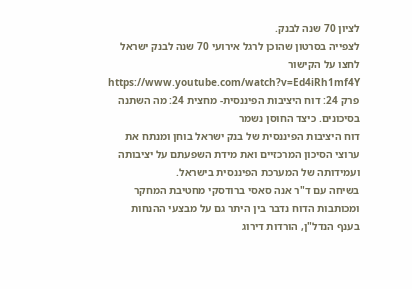לציון 70 שנה לבנק.
לצפייה בסרטון שהוכן לרגל אירועי 70 שנה לבנק ישראל לחצו על הקישור
https://www.youtube.com/watch?v=Ed4iRh1mf4Y
פרק 24: דוח היציבות הפיננסית- מחצית 24: מה השתנה בסיכונים. כיצד החוסן נשמר
דוח היציבות הפיננסית של בנק ישראל בוחן ומנתח את ערוצי הסיכון המרכזיים ואת מידת השפעתם על יציבותה ועמידותה של המערכת הפיננסית בישראל.
בשיחה עם ד"ר אנה סאסי ברודסקי מחטיבת המחקר ומכותבות הדוח נדבר בין היתר גם על מבצעי ההנחות בענף הנדל"ן, הורדות דירוג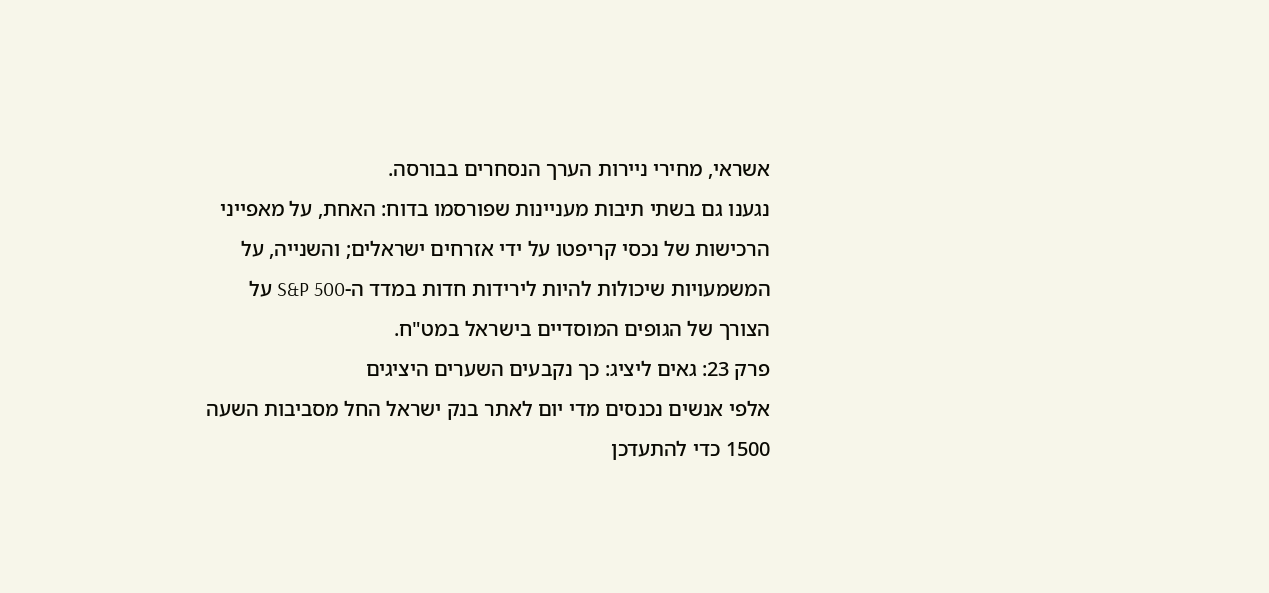אשראי, מחירי ניירות הערך הנסחרים בבורסה.
נגענו גם בשתי תיבות מעניינות שפורסמו בדוח: האחת, על מאפייני הרכישות של נכסי קריפטו על ידי אזרחים ישראלים; והשנייה, על המשמעויות שיכולות להיות לירידות חדות במדד ה-S&P 500 על הצורך של הגופים המוסדיים בישראל במט"ח.
פרק 23: גאים ליציג: כך נקבעים השערים היציגים
אלפי אנשים נכנסים מדי יום לאתר בנק ישראל החל מסביבות השעה 1500 כדי להתעדכן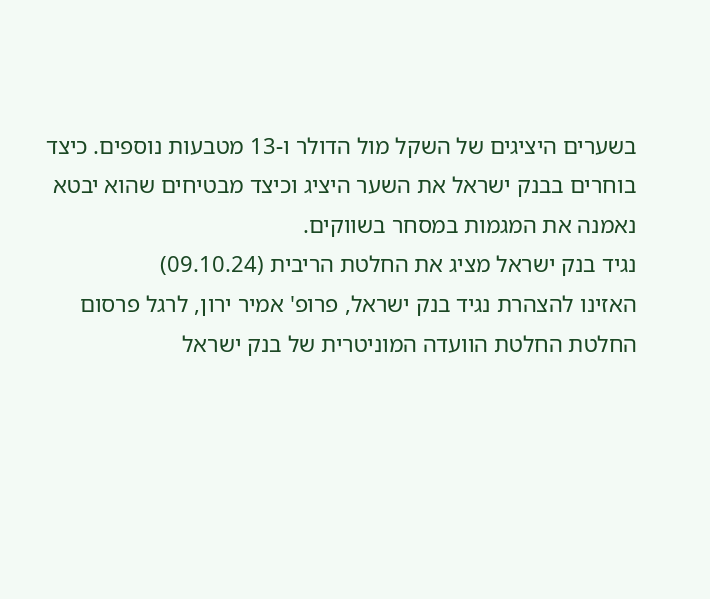בשערים היציגים של השקל מול הדולר ו-13 מטבעות נוספים. כיצד בוחרים בבנק ישראל את השער היציג וכיצד מבטיחים שהוא יבטא נאמנה את המגמות במסחר בשווקים.
נגיד בנק ישראל מציג את החלטת הריבית (09.10.24)
האזינו להצהרת נגיד בנק ישראל, פרופ' אמיר ירון, לרגל פרסום החלטת החלטת הוועדה המוניטרית של בנק ישראל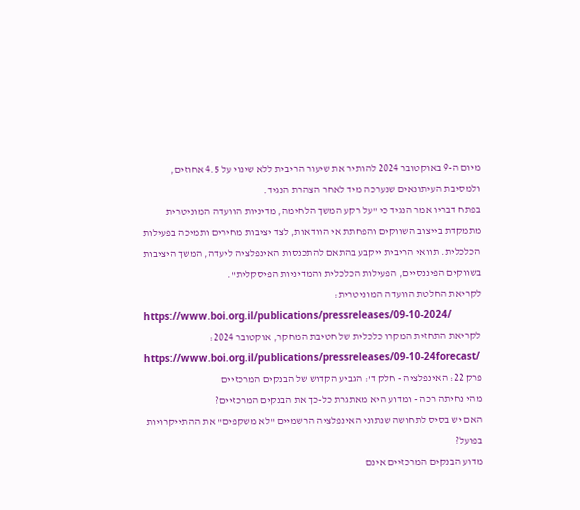מיום ה-9 באוקטובר 2024 להותיר את שיעור הריבית ללא שינוי על 4.5 אחוזים, ולמסיבת העיתונאים שנערכה מיד לאחר הצהרת הנגיד.
בפתח דבריו אמר הנגיד כי "על רקע המשך הלחימה, מדיניות הוועדה המוניטרית מתמקדת בייצוב השווקים והפחתת אי הוודאות, לצד יציבות מחירים ותמיכה בפעילות הכלכלית. תוואי הריבית ייקבע בהתאם להתכנסות האינפלציה ליעדה, המשך היציבות בשווקים הפיננסיים, הפעילות הכלכלית והמדיניות הפיסקלית".
לקריאת החלטת הוועדה המוניטרית:
https://www.boi.org.il/publications/pressreleases/09-10-2024/
לקריאת התחזית המקרו כלכלית של חטיבת המחקר, אוקטובר 2024:
https://www.boi.org.il/publications/pressreleases/09-10-24forecast/
פרק 22: האינפלציה - חלק ד': הגביע הקדוש של הבנקים המרכזיים
מהי נחיתה רכה - ומדוע היא מאתגרת כל-כך את הבנקים המרכזיים?
האם יש בסיס לתחושה שנתוני האינפלציה הרשמיים "לא משקפים" את ההתייקרויות בפועל?
מדוע הבנקים המרכזיים אינם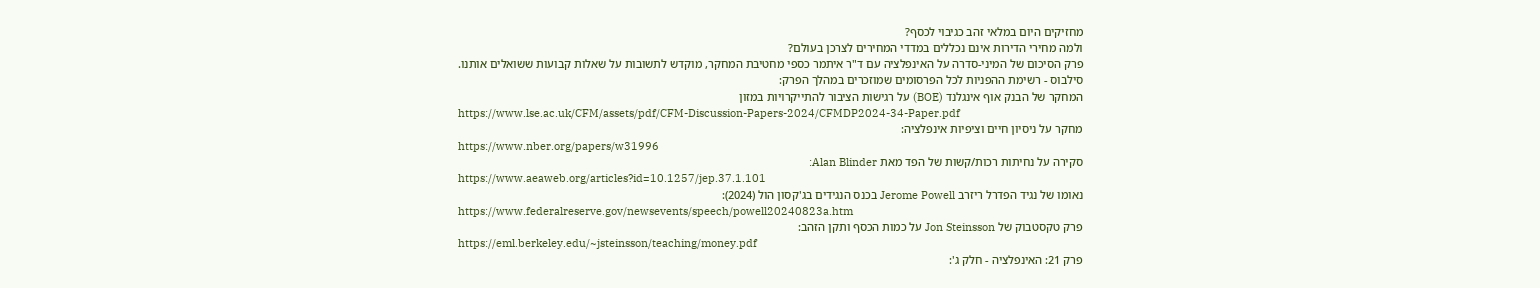מחזיקים היום במלאי זהב כגיבוי לכסף?
ולמה מחירי הדירות אינם נכללים במדדי המחירים לצרכן בעולם?
פרק הסיכום של המיני-סדרה על האינפלציה עם ד"ר איתמר כספי מחטיבת המחקר, מוקדש לתשובות על שאלות קבועות ששואלים אותנו.
סילבוס - רשימת ההפניות לכל הפרסומים שמוזכרים במהלך הפרק:
המחקר של הבנק אוף אינגלנד (BOE) על רגישות הציבור להתייקרויות במזון
https://www.lse.ac.uk/CFM/assets/pdf/CFM-Discussion-Papers-2024/CFMDP2024-34-Paper.pdf
מחקר על ניסיון חיים וציפיות אינפלציה:
https://www.nber.org/papers/w31996
סקירה על נחיתות רכות/קשות של הפד מאת Alan Blinder:
https://www.aeaweb.org/articles?id=10.1257/jep.37.1.101
נאומו של נגיד הפדרל ריזרב Jerome Powell בכנס הנגידים בג'קסון הול (2024):
https://www.federalreserve.gov/newsevents/speech/powell20240823a.htm
פרק טקסטבוק של Jon Steinsson על כמות הכסף ותקן הזהב:
https://eml.berkeley.edu/~jsteinsson/teaching/money.pdf
פרק 21: האינפלציה - חלק ג':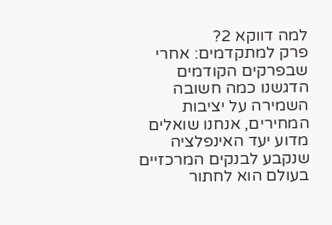למה דווקא 2?
פרק למתקדמים: אחרי שבפרקים הקודמים הדגשנו כמה חשובה השמירה על יציבות המחירים, אנחנו שואלים מדוע יעד האינפלציה שנקבע לבנקים המרכזיים בעולם הוא לחתור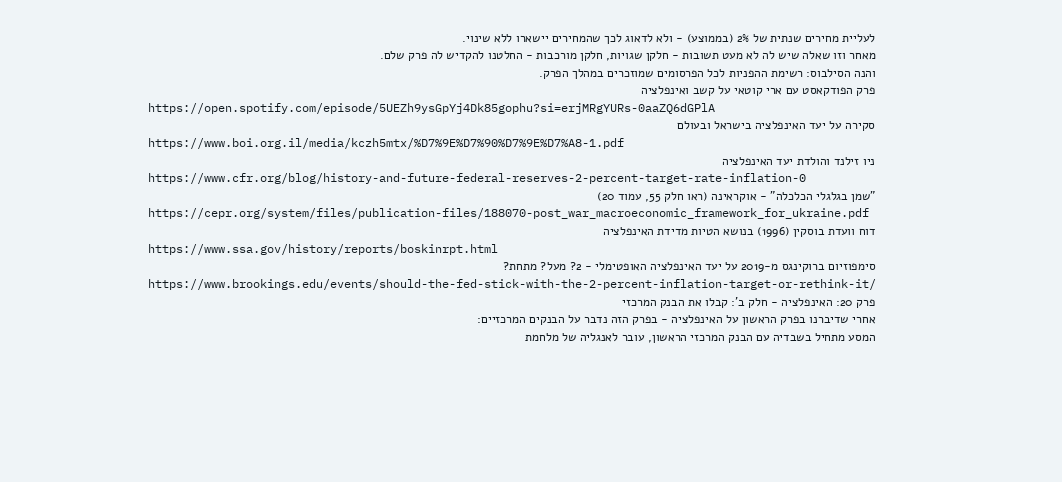לעליית מחירים שנתית של 2% (בממוצע) - ולא לדאוג לכך שהמחירים יישארו ללא שינוי.
מאחר וזו שאלה שיש לה לא מעט תשובות - חלקן שגויות, חלקן מורכבות - החלטנו להקדיש לה פרק שלם.
והנה הסילבוס: רשימת ההפניות לכל הפרסומים שמוזכרים במהלך הפרק.
פרק הפודקאסט עם ארי קוטאי על קשב ואינפלציה
https://open.spotify.com/episode/5UEZh9ysGpYj4Dk85gophu?si=erjMRgYURs-0aaZQ6dGPlA
סקירה על יעד האינפלציה בישראל ובעולם
https://www.boi.org.il/media/kczh5mtx/%D7%9E%D7%90%D7%9E%D7%A8-1.pdf
ניו זילנד והולדת יעד האינפלציה
https://www.cfr.org/blog/history-and-future-federal-reserves-2-percent-target-rate-inflation-0
"שמן בגלגלי הכלכלה" - אוקראינה (ראו חלק 55, עמוד 20)
https://cepr.org/system/files/publication-files/188070-post_war_macroeconomic_framework_for_ukraine.pdf
דוח וועדת בוסקין (1996) בנושא הטיות מדידת האינפלציה
https://www.ssa.gov/history/reports/boskinrpt.html
סימפוזיום ברוקינגס מ-2019 על יעד האינפלציה האופטימלי - 2? מעל? מתחת?
https://www.brookings.edu/events/should-the-fed-stick-with-the-2-percent-inflation-target-or-rethink-it/
פרק 20: האינפלציה - חלק ב': קבלו את הבנק המרכזי
אחרי שדיברנו בפרק הראשון על האינפלציה - בפרק הזה נדבר על הבנקים המרכזיים:
המסע מתחיל בשבדיה עם הבנק המרכזי הראשון, עובר לאנגליה של מלחמת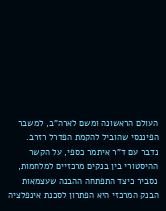העולם הראשונה ומשם לארה"ב, למשבר הפיננסי שהוביל להקמת הפדרל רזרב.
נדבר עם ד"ר איתמר כספי, על הקשר ההיסטורי בין בנקים מרכזיים למלחמות, נסביר כיצד התפתחה ההבנה שעצמאות הבנק המרכזי היא הפתרון לסכנת אינפלציה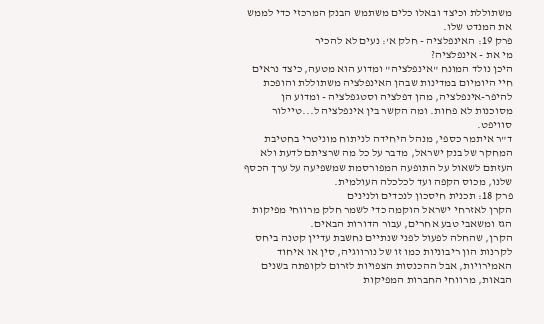משתוללת וכיצד ובאלו כלים משתמש הבנק המרכזי כדי לממש את המנדט שלו.
פרק 19: האינפלציה - חלק א': נעים לא להכיר
מי את - אינפלציה?
היכן נולד המונח "אינפלציה" ומדוע הוא מטעה, כיצד נראים חיי היומיום במדינות שבהן האינפלציה משתוללת והופכת להיפר-אינפלציה, מהן דפלציה וסטגפלציה - ומדוע הן מסוכנות לא פחות. ומה הקשר בין אינפלציה ל...טיילור סוויפט.
ד"ר איתמר כספי, מנהל היחידה לניתוח מוניטרי בחטיבת המחקר של בנק ישראל, מדבר על כל מה שרציתם לדעת ולא העזתם לשאול על התופעה המפורסמת שמשפיעה על ערך הכסף שלנו, מכוס הקפה ועד לכלכלה העולמית.
פרק 18: תכנית חיסכון לנכדים ולנינים
הקרן לאזרחי ישראל הוקמה כדי לשמר חלק מרווחי מפיקות הגז ומשאבי טבע אחרים, עבור הדורות הבאים.
הקרן, שהחלה לפעול לפני שנתיים נחשבת עדיין קטנה ביחס לקרנות הון ריבוניות כמו זו של נורווגיה, סין או איחוד האמירויות, אבל ההכנסות הצפויות לזרום לקופתה בשנים הבאות, מרווחי החברות המפיקות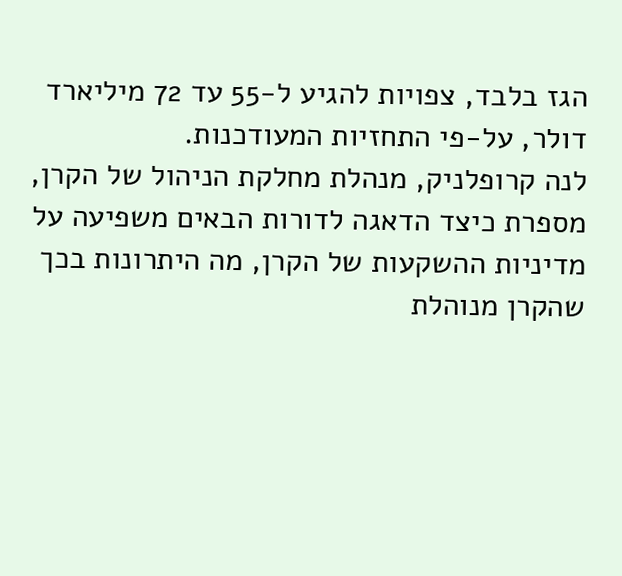הגז בלבד, צפויות להגיע ל-55 עד 72 מיליארד דולר, על-פי התחזיות המעודכנות.
לנה קרופלניק, מנהלת מחלקת הניהול של הקרן, מספרת כיצד הדאגה לדורות הבאים משפיעה על מדיניות ההשקעות של הקרן, מה היתרונות בכך שהקרן מנוהלת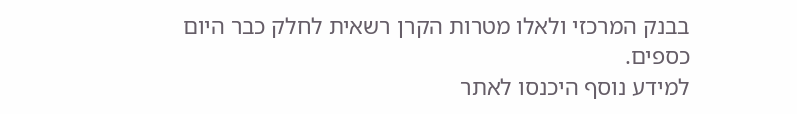בבנק המרכזי ולאלו מטרות הקרן רשאית לחלק כבר היום כספים.
למידע נוסף היכנסו לאתר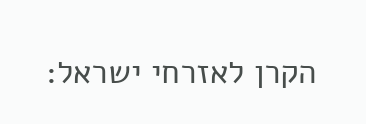הקרן לאזרחי ישראל: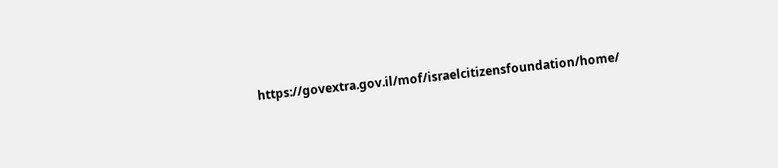https://govextra.gov.il/mof/israelcitizensfoundation/home/